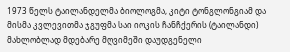1973 წელს ტაილანდელმა ბიოლოგმა, კიტი ტონგლონგიამ და მისმა კვლევითმა ჯგუფმა საი იოკის ჩანჩქერის (ტაილანდი) მახლობლად მდებარე მღვიმეში დაუდგენელი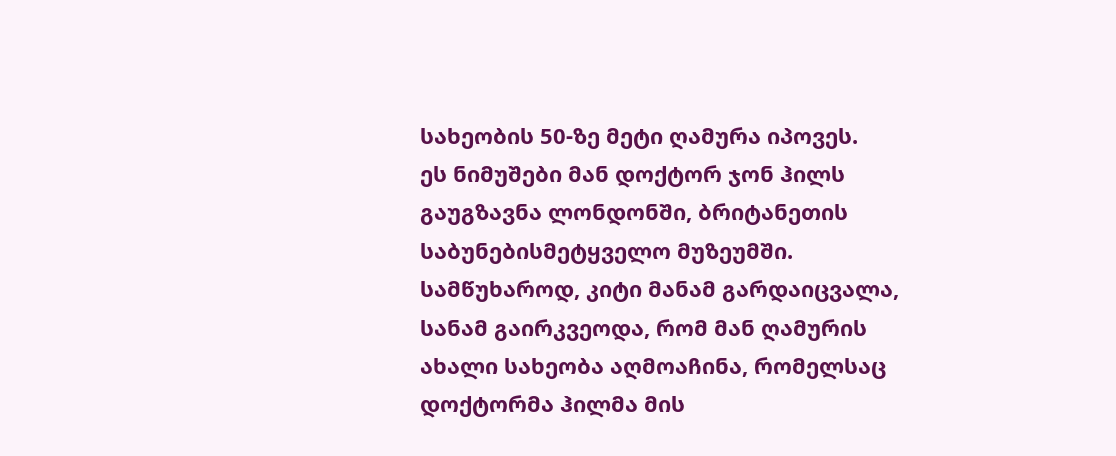სახეობის 50-ზე მეტი ღამურა იპოვეს.
ეს ნიმუშები მან დოქტორ ჯონ ჰილს გაუგზავნა ლონდონში, ბრიტანეთის საბუნებისმეტყველო მუზეუმში. სამწუხაროდ, კიტი მანამ გარდაიცვალა, სანამ გაირკვეოდა, რომ მან ღამურის ახალი სახეობა აღმოაჩინა, რომელსაც დოქტორმა ჰილმა მის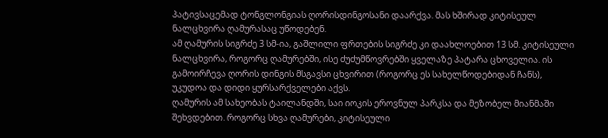პატივსაცემად ტონგლონგიას ღორისდინგოსანი დაარქვა. მას ხშირად კიტისეულ ნალცხვირა ღამურასაც უწოდებენ.
ამ ღამურის სიგრძე 3 სმ-ია, გაშლილი ფრთების სიგრძე კი დაახლოებით 13 სმ. კიტისეული ნალცხვირა, როგორც ღამურებში, ისე ძუძუმწოვრებში ყველაზე პატარა ცხოველია. ის გამოირჩევა ღორის დინგის მსგავსი ცხვირით (როგორც ეს სახელწოდებიდან ჩანს), უკუდოა და დიდი ყურსარქველები აქვს.
ღამურის ამ სახეობას ტაილანდში, საი იოკის ეროვნულ პარკსა და მეზობელ მიანმაში შეხვდებით. როგორც სხვა ღამურები, კიტისეული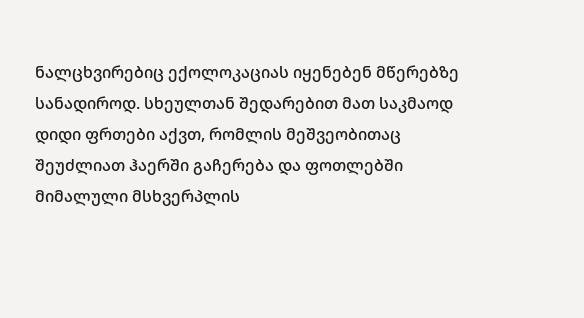ნალცხვირებიც ექოლოკაციას იყენებენ მწერებზე სანადიროდ. სხეულთან შედარებით მათ საკმაოდ დიდი ფრთები აქვთ, რომლის მეშვეობითაც შეუძლიათ ჰაერში გაჩერება და ფოთლებში მიმალული მსხვერპლის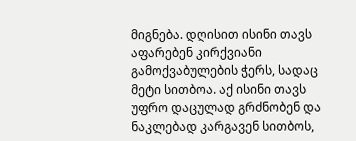მიგნება. დღისით ისინი თავს აფარებენ კირქვიანი გამოქვაბულების ჭერს, სადაც მეტი სითბოა. აქ ისინი თავს უფრო დაცულად გრძნობენ და ნაკლებად კარგავენ სითბოს,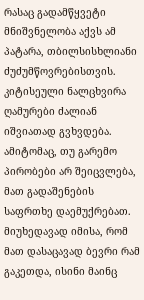რასაც გადამწყვეტი მნიშვნელობა აქვს ამ პატარა, თბილსისხლიანი ძუძუმწოვრებისთვის.
კიტისეული ნალცხვირა ღამურები ძალიან იშვიათად გვხვდება. ამიტომაც, თუ გარემო პირობები არ შეიცვლება, მათ გადაშენების საფრთხე დაემუქრებათ. მიუხედავად იმისა, რომ მათ დასაცავად ბევრი რამ გაკეთდა, ისინი მაინც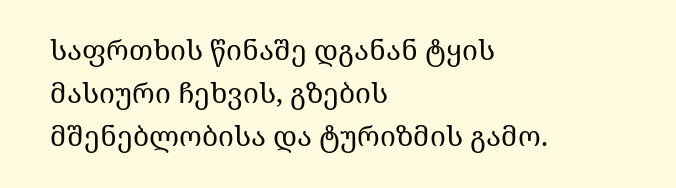საფრთხის წინაშე დგანან ტყის მასიური ჩეხვის, გზების მშენებლობისა და ტურიზმის გამო.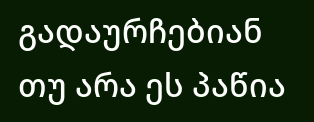გადაურჩებიან თუ არა ეს პაწია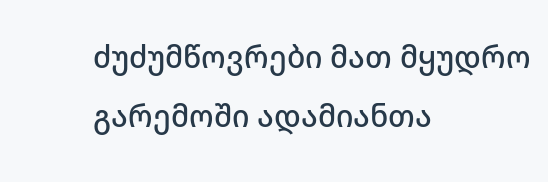ძუძუმწოვრები მათ მყუდრო გარემოში ადამიანთა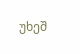უხეშ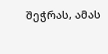შეჭრას, ამას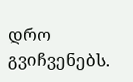დრო გვიჩვენებს.